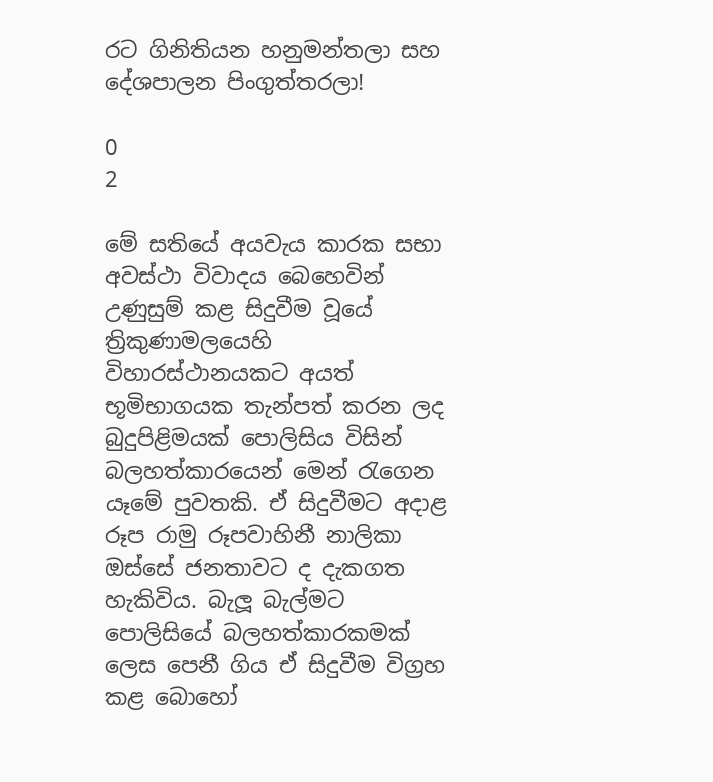රට ගිනිතියන හනුමන්තලා සහ දේශපාලන පිංගුත්තරලා!

0
2

මේ සතියේ අයවැය කාරක සභා අවස්ථා විවාදය බෙහෙවින් උණුසුම් කළ සිදුවීම වූයේ ත්‍රිකුණාමලයෙහි විහාරස්ථානයකට අයත් භූමිභාගයක තැන්පත් කරන ලද බුදුපිළිමයක් පොලිසිය විසින් බලහත්කාරයෙන් මෙන් රැගෙන යෑමේ පුවතකි. ඒ සිදුවීමට අදාළ රූප රාමු රූපවාහිනී නාලිකා ඔස්සේ ජනතාවට ද දැකගත හැකිවිය. බැලූ බැල්මට පොලිසියේ බලහත්කාරකමක් ලෙස පෙනී ගිය ඒ සිදුවීම විග්‍රහ කළ බොහෝ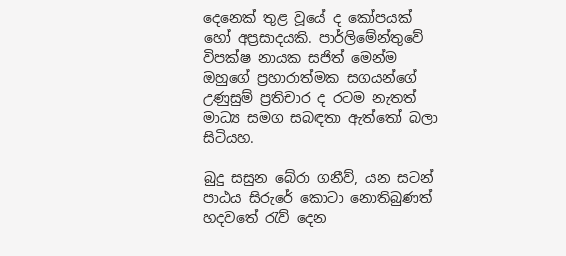දෙනෙක් තුළ වූයේ ද කෝපයක් හෝ අප්‍රසාදයකි. පාර්ලිමේන්තුවේ විපක්ෂ නායක සජිත් මෙන්ම ඔහුගේ ප්‍රහාරාත්මක සගයන්ගේ උණුසුම් ප්‍රතිචාර ද රටම නැතත් මාධ්‍ය සමග සබඳතා ඇත්තෝ බලා සිටියහ.

බුදු සසුන බේරා ගනීව්, යන සටන් පාඨය සිරුරේ කොටා නොතිබුණත් හදවතේ රැව් දෙන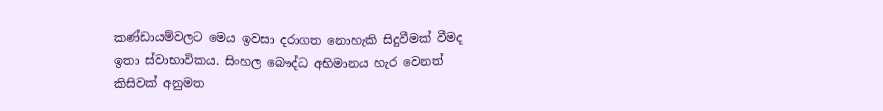කණ්ඩායම්වලට මෙය ඉවසා දරාගත නොහැකි සිදුවීමක් වීමද ඉතා ස්වාභාවිකය. සිංහල බෞද්ධ අභිමානය හැර වෙනත් කිසිවක් අනුමත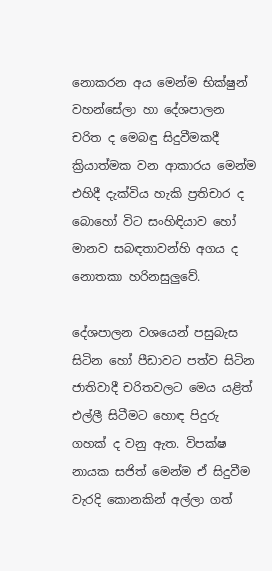නොකරන අය මෙන්ම භික්ෂුන් වහන්සේලා හා දේශපාලන චරිත ද මෙබඳු සිදුවීමකදී ක්‍රියාත්මක වන ආකාරය මෙන්ම එහිදී දැක්විය හැකි ප්‍රතිචාර ද බොහෝ විට සංහිඳියාව හෝ මානව සබඳතාවන්හි අගය ද නොතකා හරිනසුලුවේ.

දේශපාලන වශයෙන් පසුබැස සිටින හෝ පීඩාවට පත්ව සිටින ජාතිවාදී චරිතවලට මෙය යළිත් එල්ලී සිටීමට හොඳ පිදුරු ගහක් ද වනු ඇත. විපක්ෂ නායක සජිත් මෙන්ම ඒ සිදුවීම වැරදි කොනකින් අල්ලා ගත්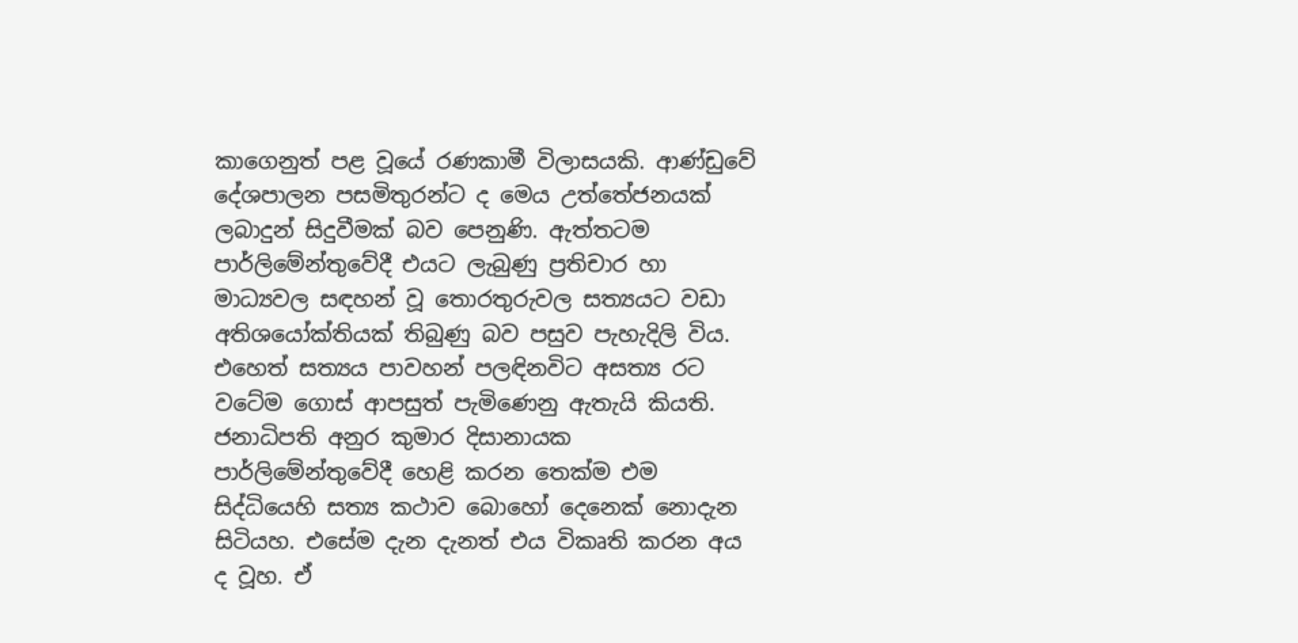කාගෙනුත් පළ වූයේ රණකාමී විලාසයකි. ආණ්ඩුවේ දේශපාලන පසමිතුරන්ට ද මෙය උත්තේජනයක් ලබාදුන් සිදුවීමක් බව පෙනුණි. ඇත්තටම පාර්ලිමේන්තුවේදී එයට ලැබුණු ප්‍රතිචාර හා මාධ්‍යවල සඳහන් වූ තොරතුරුවල සත්‍යයට වඩා අතිශයෝක්තියක් තිබුණු බව පසුව පැහැදිලි විය. එහෙත් සත්‍යය පාවහන් පලඳිනවිට අසත්‍ය රට වටේම ගොස් ආපසුත් පැමිණෙනු ඇතැයි කියති. ජනාධිපති අනුර කුමාර දිසානායක පාර්ලිමේන්තුවේදී හෙළි කරන තෙක්ම එම සිද්ධියෙහි සත්‍ය කථාව බොහෝ දෙනෙක් නොදැන සිටියහ. එසේම දැන දැනත් එය විකෘති කරන අය ද වූහ. ඒ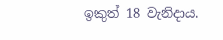ඉකුත් 18 වැනිදාය.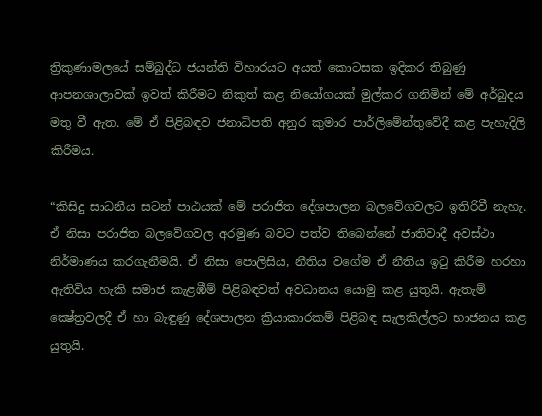ත්‍රිකුණාමලයේ සම්බුද්ධ ජයන්ති විහාරයට අයත් කොටසක ඉදිකර තිබුණු ආපනශාලාවක් ඉවත් කිරීමට නිකුත් කළ නියෝගයක් මුල්කර ගනිමින් මේ අර්බුදය මතු වී ඇත. මේ ඒ පිළිබඳව ජනාධිපති අනුර කුමාර පාර්ලිමේන්තුවේදී කළ පැහැදිලි කිරීමය.

“කිසිදු සාධනීය සටන් පාඨයක් මේ පරාජිත දේශපාලන බලවේගවලට ඉතිරිවී නැහැ. ඒ නිසා පරාජිත බලවේගවල අරමුණ බවට පත්ව තිබෙන්නේ ජාතිවාදී අවස්ථා නිර්මාණය කරගැනීමයි. ඒ නිසා පොලිසිය, නීතිය වගේම ඒ නීතිය ඉටු කිරීම හරහා ඇතිවිය හැකි සමාජ කැළඹීම් පිළිබඳවත් අවධානය යොමු කළ යුතුයි. ඇතැම් ක්‍ෂේත්‍රවලදී ඒ හා බැඳුණු දේශපාලන ක්‍රියාකාරකම් පිළිබඳ සැලකිල්ලට භාජනය කළ යුතුයි.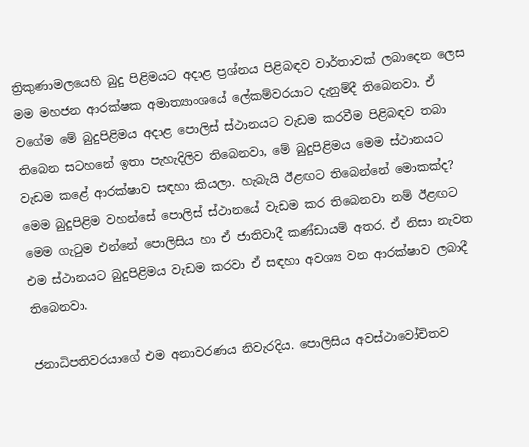ත්‍රිකුණාමලයෙහි බුදු පිළිමයට අදාළ ප්‍රශ්නය පිළිබඳව වාර්තාවක් ලබාදෙන ලෙස මම මහජන ආරක්ෂක අමාත්‍යාංශයේ ලේකම්වරයාට දැනුම්දී තිබෙනවා. ඒ වගේම මේ බුදුපිළිමය අදාළ පොලිස් ස්ථානයට වැඩම කරවීම පිළිබඳව තබා තිබෙන සටහනේ ඉතා පැහැදිලිව තිබෙනවා, මේ බුදුපිළිමය මෙම ස්ථානයට වැඩම කළේ ආරක්ෂාව සඳහා කියලා. හැබැයි ඊළඟට තිබෙන්නේ මොකක්ද? මෙම බුදුපිළිම වහන්සේ පොලිස් ස්ථානයේ වැඩම කර තිබෙනවා නම් ඊළඟට මෙම ගැටුම එන්නේ පොලිසිය හා ඒ ජාතිවාදී කණ්ඩායම් අතර. ඒ නිසා නැවත එම ස්ථානයට බුදුපිළිමය වැඩම කරවා ඒ සඳහා අවශ්‍ය වන ආරක්ෂාව ලබාදී තිබෙනවා.

ජනාධිපතිවරයාගේ එම අනාවරණය නිවැරදිය. පොලිසිය අවස්ථාවෝචිතව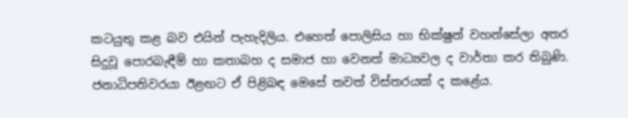කටයුතු කළ බව එයින් පැහැදිලිය. එහෙත් පොලිසිය හා භික්ෂුන් වහන්සේලා අතර සිදුවූ පොරබැඳීම් හා කතාබහ ද සමාජ හා වෙනත් මාධ්‍යවල ද වාර්තා කර තිබුණි. ජනාධිපතිවරයා ඊළඟට ඒ පිළිබඳ මෙසේ තවත් විස්තරයක් ද කළේය.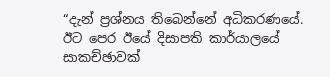“දැන් ප්‍රශ්නය තිබෙන්නේ අධිකරණයේ. ඊට පෙර ඊයේ දිසාපති කාර්යාලයේ සාකච්ඡාවක්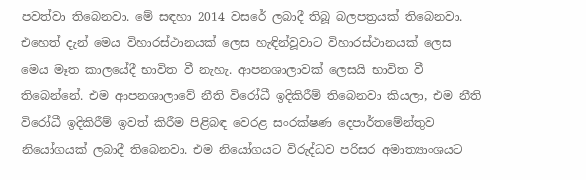පවත්වා තිබෙනවා. මේ සඳහා 2014 වසරේ ලබාදී තිබූ බලපත්‍රයක් තිබෙනවා. එහෙත් දැන් මෙය විහාරස්ථානයක් ලෙස හැඳින්වූවාට විහාරස්ථානයක් ලෙස මෙය මෑත කාලයේදී භාවිත වී නැහැ. ආපනශාලාවක් ලෙසයි භාවිත වී තිබෙන්නේ. එම ආපනශාලාවේ නීති විරෝධී ඉදිකිරීම් තිබෙනවා කියලා, එම නීති විරෝධී ඉදිකිරීම් ඉවත් කිරීම පිළිබඳ වෙරළ සංරක්ෂණ දෙපාර්තමේන්තුව නියෝගයක් ලබාදී තිබෙනවා. එම නියෝගයට විරුද්ධව පරිසර අමාත්‍යාංශයට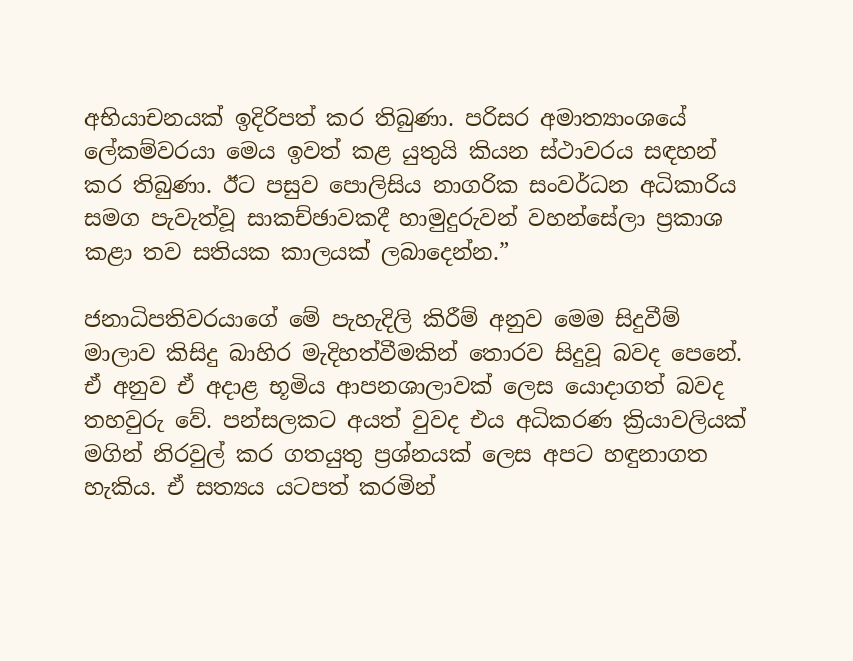අභියාචනයක් ඉදිරිපත් කර තිබුණා. පරිසර අමාත්‍යාංශයේ ලේකම්වරයා මෙය ඉවත් කළ යුතුයි කියන ස්ථාවරය සඳහන් කර තිබුණා. ඊට පසුව පොලිසිය නාගරික සංවර්ධන අධිකාරිය සමග පැවැත්වූ සාකච්ඡාවකදී හාමුදුරුවන් වහන්සේලා ප්‍රකාශ කළා තව සතියක කාලයක් ලබාදෙන්න.”

ජනාධිපතිවරයාගේ මේ පැහැදිලි කිරීම් අනුව මෙම සිදුවීම් මාලාව කිසිදු බාහිර මැදිහත්වීමකින් තොරව සිදුවූ බවද පෙනේ. ඒ අනුව ඒ අදාළ භූමිය ආපනශාලාවක් ලෙස යොදාගත් බවද තහවුරු වේ. පන්සලකට අයත් වුවද එය අධිකරණ ක්‍රියාවලියක් මගින් නිරවුල් කර ගතයුතු ප්‍රශ්නයක් ලෙස අපට හඳුනාගත හැකිය. ඒ සත්‍යය යටපත් කරමින්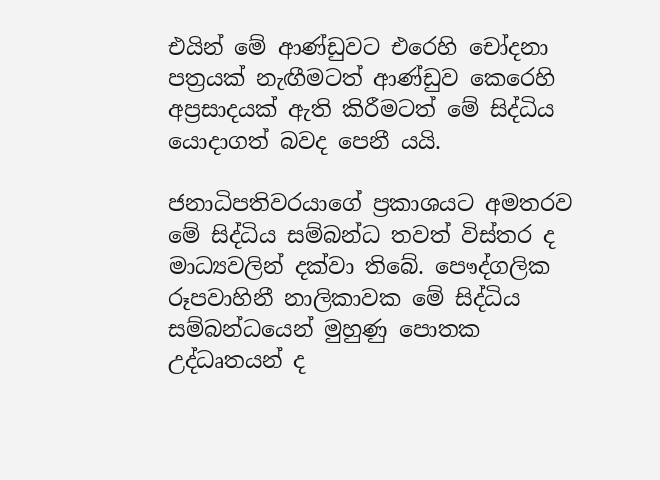එයින් මේ ආණ්ඩුවට එරෙහි චෝදනා පත්‍රයක් නැඟීමටත් ආණ්ඩුව කෙරෙහි අප්‍රසාදයක් ඇති කිරීමටත් මේ සිද්ධිය යොදාගත් බවද පෙනී යයි.

ජනාධිපතිවරයාගේ ප්‍රකාශයට අමතරව මේ සිද්ධිය සම්බන්ධ තවත් විස්තර ද මාධ්‍යවලින් දක්වා තිබේ. පෞද්ගලික රූපවාහිනී නාලිකාවක මේ සිද්ධිය සම්බන්ධයෙන් මුහුණු පොතක උද්ධෘතයන් ද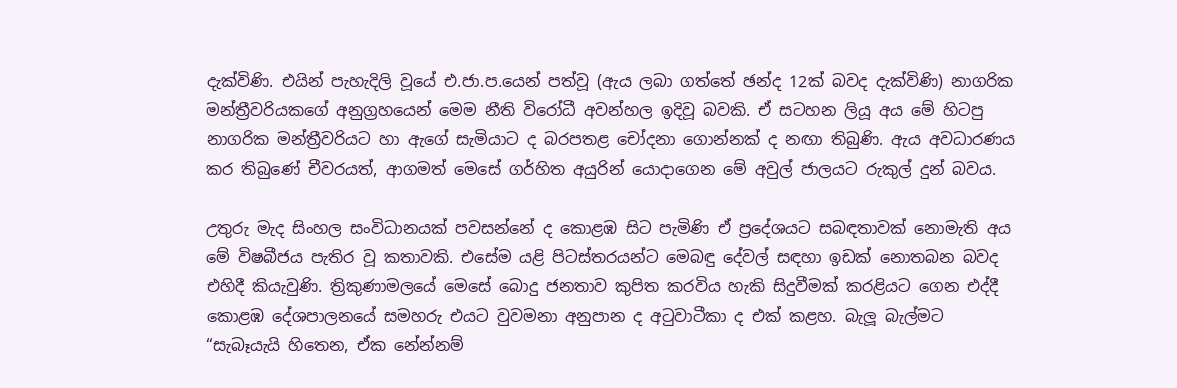දැක්විණි. එයින් පැහැදිලි වූයේ එ.ජා.ප.යෙන් පත්වූ (ඇය ලබා ගත්තේ ඡන්ද 12ක් බවද දැක්විණි) නාගරික මන්ත්‍රීවරියකගේ අනුග්‍රහයෙන් මෙම නීති විරෝධී අවන්හල ඉදිවූ බවකි. ඒ සටහන ලියූ අය මේ හිටපු නාගරික මන්ත්‍රීවරියට හා ඇගේ සැමියාට ද බරපතළ චෝදනා ගොන්නක් ද නඟා තිබුණි. ඇය අවධාරණය කර තිබුණේ චීවරයත්, ආගමත් මෙසේ ගර්හිත අයුරින් යොදාගෙන මේ අවුල් ජාලයට රුකුල් දුන් බවය.

උතුරු මැද සිංහල සංවිධානයක් පවසන්නේ ද කොළඹ සිට පැමිණි ඒ ප්‍රදේශයට සබඳතාවක් නොමැති අය මේ විෂබීජය පැතිර වූ කතාවකි. එසේම යළි පිටස්තරයන්ට මෙබඳු දේවල් සඳහා ඉඩක් නොතබන බවද එහිදී කියැවුණි. ත්‍රිකුණාමලයේ මෙසේ බොදු ජනතාව කුපිත කරවිය හැකි සිදුවීමක් කරළියට ගෙන එද්දී කොළඹ දේශපාලනයේ සමහරු එයට වුවමනා අනුපාන ද අටුවාටීකා ද එක් කළහ. බැලූ බැල්මට “සැබෑයැයි හිතෙන, ඒක නේන්නම්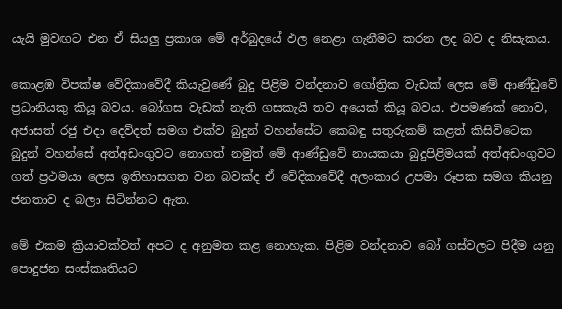යැයි මුවඟට එන ඒ සියලු ප්‍රකාශ මේ අර්බුදයේ ඵල නෙළා ගැනීමට කරන ලද බව ද නිසැකය.

කොළඹ විපක්ෂ වේදිකාවේදී කියැවුණේ බුදු පිළිම වන්දනාව ගෝත්‍රික වැඩක් ලෙස මේ ආණ්ඩුවේ ප්‍රධානියකු කියූ බවය. බෝගස වැඩක් නැති ගසකැයි තව අයෙක් කියූ බවය. එපමණක් නොව, අජාසත් රජු එදා දෙව්දත් සමග එක්ව බුදුන් වහන්සේට කෙබඳු සතුරුකම් කළත් කිසිවිටෙක බුදුන් වහන්සේ අත්අඩංගුවට නොගත් නමුත් මේ ආණ්ඩුවේ නායකයා බුදුපිළිමයක් අත්අඩංගුවට ගත් ප්‍රථමයා ලෙස ඉතිහාසගත වන බවක්ද ඒ වේදිකාවේදී අලංකාර උපමා රූපක සමග කියනු ජනතාව ද බලා සිටින්නට ඇත.

මේ එකම ක්‍රියාවක්වත් අපට ද අනුමත කළ නොහැක. පිළිම වන්දනාව බෝ ගස්වලට පිදීම යනු පොදුජන සංස්කෘතියට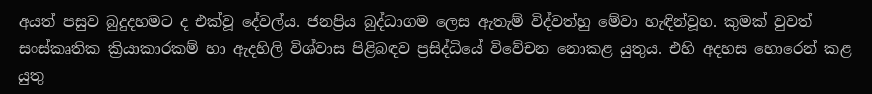අයත් පසුව බුදුදහමට ද එක්වූ දේවල්ය. ජනප්‍රිය බුද්ධාගම ලෙස ඇතැම් විද්වත්හු මේවා හැඳින්වූහ. කුමක් වුවත් සංස්කෘතික ක්‍රියාකාරකම් හා ඇදහිලි විශ්වාස පිළිබඳව ප්‍රසිද්ධියේ විවේචන නොකළ යුතුය. එහි අදහස හොරෙන් කළ යුතු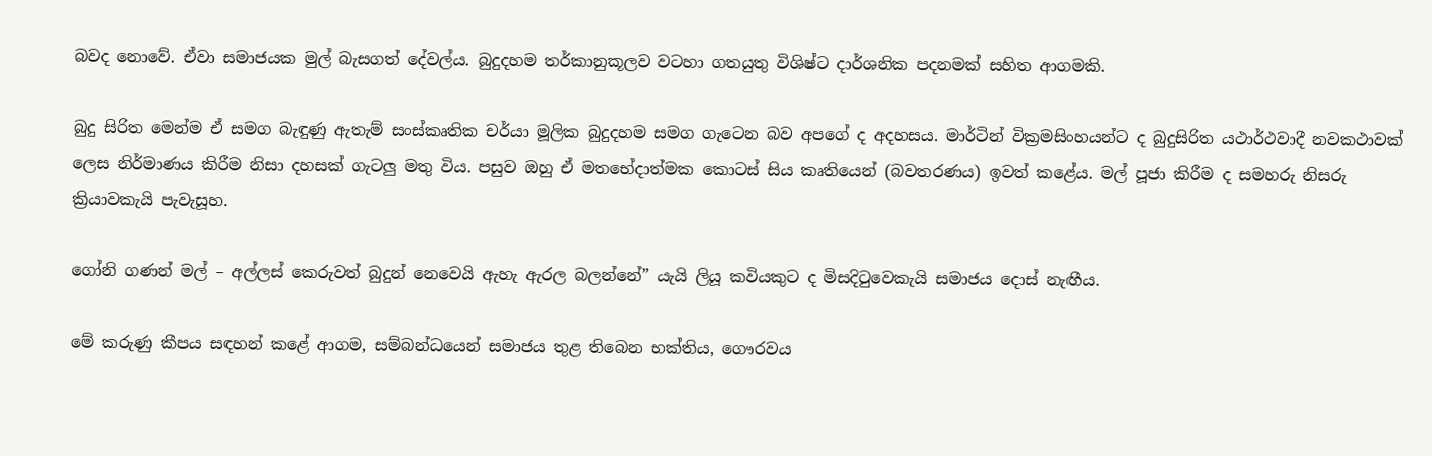බවද නොවේ. ඒවා සමාජයක මුල් බැසගත් දේවල්ය. බුදුදහම තර්කානුකූලව වටහා ගතයුතු විශිෂ්ට දාර්ශනික පදනමක් සහිත ආගමකි.

බුදු සිරිත මෙන්ම ඒ සමග බැඳුණු ඇතැම් සංස්කෘතික චර්යා මූලික බුදුදහම සමග ගැටෙන බව අපගේ ද අදහසය. මාර්ටින් වික්‍රමසිංහයන්ට ද බුදුසිරිත යථාර්ථවාදී නවකථාවක් ලෙස නිර්මාණය කිරීම නිසා දහසක් ගැටලු මතු විය. පසුව ඔහු ඒ මතභේදාත්මක කොටස් සිය කෘතියෙන් (බවතරණය) ඉවත් කළේය. මල් පූජා කිරීම ද සමහරු නිසරු ක්‍රියාවකැයි පැවැසූහ.

ගෝනි ගණන් මල් – අල්ලස් කෙරුවත් බුදුන් නෙවෙයි ඇහැ ඇරල බලන්නේ” යැයි ලියූ කවියකුට ද මිසදිටුවෙකැයි සමාජය දොස් නැඟීය.

මේ කරුණු කීපය සඳහන් කළේ ආගම, සම්බන්ධයෙන් සමාජය තුළ තිබෙන භක්තිය, ගෞරවය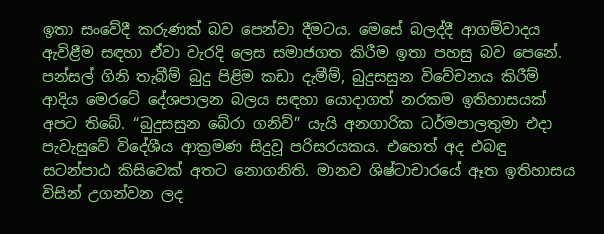ඉතා සංවේදී කරුණක් බව පෙන්වා දීමටය. මෙසේ බලද්දී ආගම්වාදය ඇවිළීම සඳහා ඒවා වැරදි ලෙස සමාජගත කිරීම ඉතා පහසු බව පෙනේ. පන්සල් ගිනි තැබීම් බුදු පිළිම කඩා දැමීම්, බුදුසසුන විවේචනය කිරීම් ආදිය මෙරටේ දේශපාලන බලය සඳහා යොදාගත් නරකම ඉතිහාසයක් අපට තිබේ. “බුදුසසුන බේරා ගනිව්” යැයි අනගාරික ධර්මපාලතුමා එදා පැවැසුවේ විදේශීය ආක්‍රමණ සිදුවූ පරිසරයකය. එහෙත් අද එබඳු සටන්පාඨ කිසිවෙක් අතට නොගනිති. මානව ශිෂ්ටාචාරයේ ඈත ඉතිහාසය විසින් උගන්වන ලද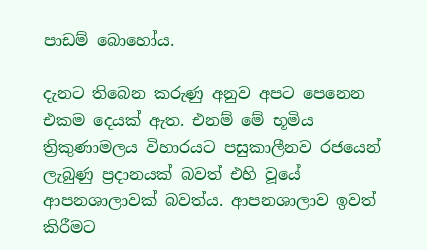පාඩම් බොහෝය.

දැනට තිබෙන කරුණු අනුව අපට පෙනෙන එකම දෙයක් ඇත. එනම් මේ භූමිය ත්‍රිකුණාමලය විහාරයට පසුකාලීනව රජයෙන් ලැබුණු ප්‍රදානයක් බවත් එහි වූයේ ආපනශාලාවක් බවත්ය. ආපනශාලාව ඉවත් කිරීමට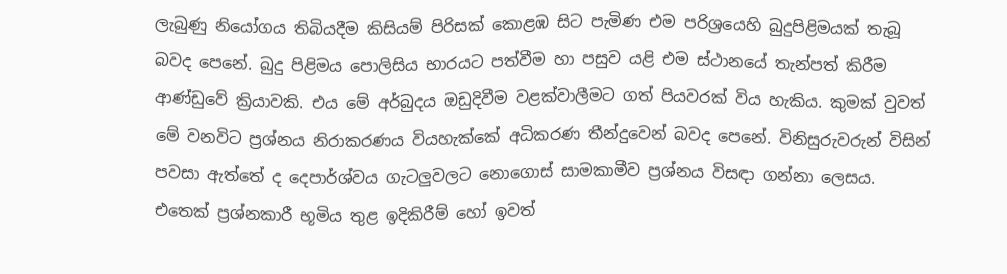ලැබුණු නියෝගය තිබියදීම කිසියම් පිරිසක් කොළඹ සිට පැමිණ එම පරිශ්‍රයෙහි බුදුපිළිමයක් තැබූ බවද පෙනේ. බුදු පිළිමය පොලිසිය භාරයට පත්වීම හා පසුව යළි එම ස්ථානයේ තැන්පත් කිරීම ආණ්ඩුවේ ක්‍රියාවකි. එය මේ අර්බුදය ඔඩුදිවීම වළක්වාලීමට ගත් පියවරක් විය හැකිය. කුමක් වුවත් මේ වනවිට ප්‍රශ්නය නිරාකරණය වියහැක්කේ අධිකරණ තීන්දුවෙන් බවද පෙනේ. විනිසුරුවරුන් විසින් පවසා ඇත්තේ ද දෙපාර්ශ්වය ගැටලුවලට නොගොස් සාමකාමීව ප්‍රශ්නය විසඳා ගන්නා ලෙසය. එතෙක් ප්‍රශ්නකාරී භූමිය තුළ ඉදිකිරීම් හෝ ඉවත්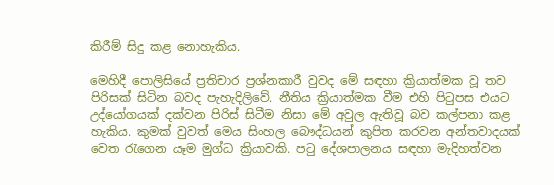කිරීම් සිදු කළ නොහැකිය.

මෙහිදී පොලිසියේ ප්‍රතිචාර ප්‍රශ්නකාරී වුවද මේ සඳහා ක්‍රියාත්මක වූ තව පිරිසක් සිටින බවද පැහැදිලිවේ. නීතිය ක්‍රියාත්මක වීම එහි පිටුපස එයට උද්යෝගයක් දක්වන පිරිස් සිටීම නිසා මේ අවුල ඇතිවූ බව කල්පනා කළ හැකිය. කුමක් වුවත් මෙය සිංහල බෞද්ධයන් කුපිත කරවන අන්තවාදයක් වෙත රැගෙන යෑම මුග්ධ ක්‍රියාවකි. පටු දේශපාලනය සඳහා මැදිහත්වන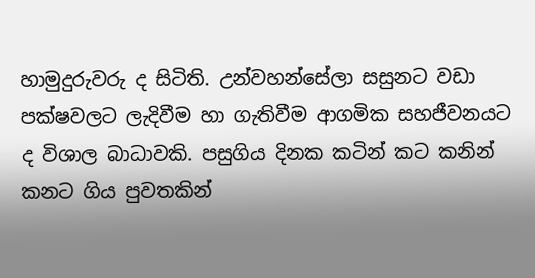හාමුදුරුවරු ද සිටිති. උන්වහන්සේලා සසුනට වඩා පක්ෂවලට ලැදිවීම හා ගැතිවීම ආගමික සහජීවනයට ද විශාල බාධාවකි. පසුගිය දිනක කටින් කට කනින් කනට ගිය පුවතකින්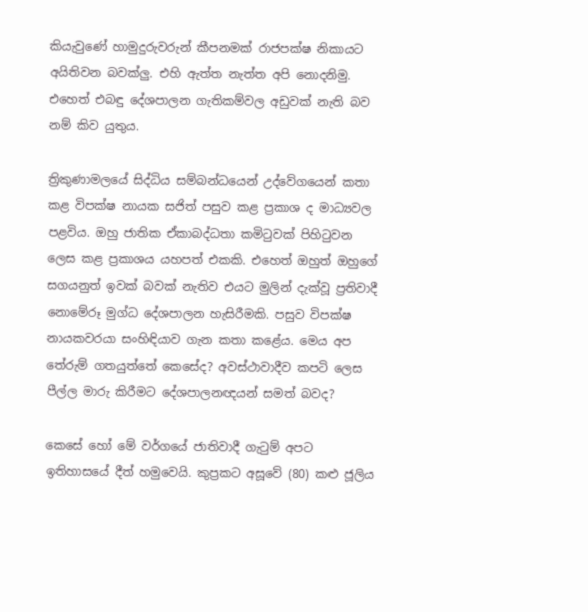කියැවුණේ හාමුදුරුවරුන් කීපනමක් රාජපක්ෂ නිකායට අයිතිවන බවක්ලු. එහි ඇත්ත නැත්ත අපි නොදනිමු. එහෙත් එබඳු දේශපාලන ගැතිකම්වල අඩුවක් නැති බව නම් කිව යුතුය.

ත්‍රිකුණාමලයේ සිද්ධිය සම්බන්ධයෙන් උද්වේගයෙන් කතා කළ විපක්ෂ නායක සජිත් පසුව කළ ප්‍රකාශ ද මාධ්‍යවල පළවිය. ඔහු ජාතික ඒකාබද්ධතා කමිටුවක් පිහිටුවන ලෙස කළ ප්‍රකාශය යහපත් එකකි. එහෙත් ඔහුත් ඔහුගේ සගයනුත් ඉවක් බවක් නැතිව එයට මුලින් දැක්වූ ප්‍රතිවාදී නොමේරූ මුග්ධ දේශපාලන හැසිරීමකි. පසුව විපක්ෂ නායකවරයා සංහිඳියාව ගැන කතා කළේය. මෙය අප තේරුම් ගතයුත්තේ කෙසේද? අවස්ථාවාදීව කපටි ලෙස පීල්ල මාරු කිරීමට දේශපාලනඥයන් සමත් බවද?

කෙසේ හෝ මේ වර්ගයේ ජාතිවාදී ගැටුම් අපට ඉතිහාසයේ දීත් හමුවෙයි. කුප්‍රකට අසූවේ (80) කළු ජූලිය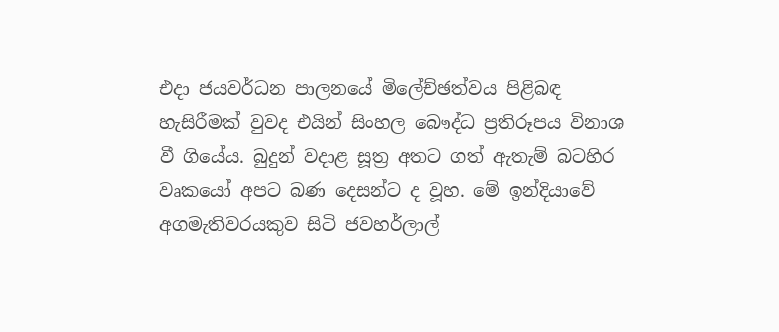එදා ජයවර්ධන පාලනයේ මිලේච්ඡත්වය පිළිබඳ හැසිරීමක් වුවද එයින් සිංහල බෞද්ධ ප්‍රතිරූපය විනාශ වී ගියේය. බුදුන් වදාළ සූත්‍ර අතට ගත් ඇතැම් බටහිර වෘකයෝ අපට බණ දෙසන්ට ද වූහ. මේ ඉන්දියාවේ අගමැතිවරයකුව සිටි ජවහර්ලාල්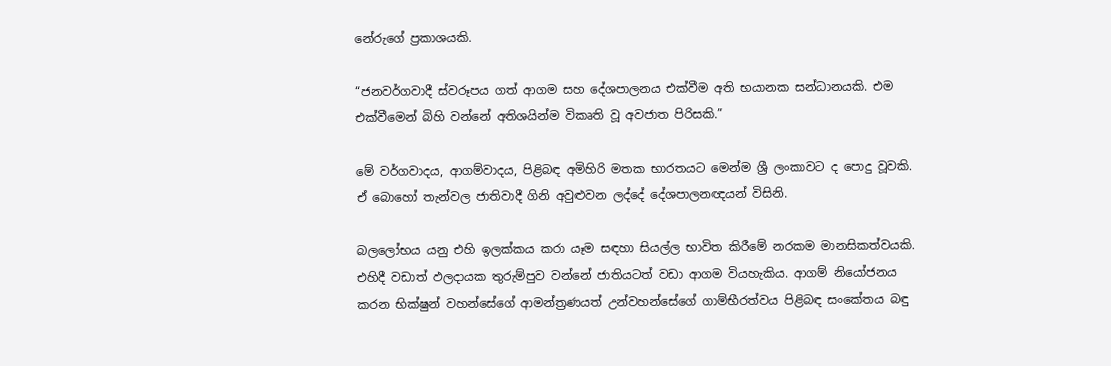නේරුගේ ප්‍රකාශයකි.

“ජනවර්ගවාදී ස්වරූපය ගත් ආගම සහ දේශපාලනය එක්වීම අති භයානක සන්ධානයකි. එම එක්වීමෙන් බිහි වන්නේ අතිශයින්ම විකෘති වූ අවජාත පිරිසකි.”

මේ වර්ගවාදය, ආගම්වාදය, පිළිබඳ අමිහිරි මතක භාරතයට මෙන්ම ශ්‍රී ලංකාවට ද පොදු වූවකි. ඒ බොහෝ තැන්වල ජාතිවාදී ගිනි අවුළුවන ලද්දේ දේශපාලනඥයන් විසිනි.

බලලෝභය යනු එහි ඉලක්කය කරා යෑම සඳහා සියල්ල භාවිත කිරීමේ නරකම මානසිකත්වයකි. එහිදී වඩාත් ඵලදායක තුරුම්පුව වන්නේ ජාතියටත් වඩා ආගම වියහැකිය. ආගම් නියෝජනය කරන භික්ෂුන් වහන්සේගේ ආමන්ත්‍රණයත් උන්වහන්සේගේ ගාම්භීරත්වය පිළිබඳ සංකේතය බඳු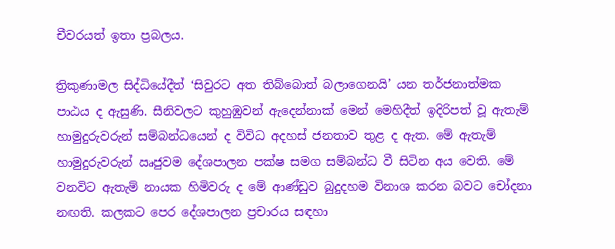චීවරයත් ඉතා ප්‍රබලය.

ත්‍රිකුණාමල සිද්ධියේදීත් ‘සිවුරට අත තිබ්බොත් බලාගෙනයි’ යන තර්ජනාත්මක පාඨය ද ඇසුණි. සීනිවලට කුහුඹුවන් ඇදෙන්නාක් මෙන් මෙහිදීත් ඉදිරිපත් වූ ඇතැම් හාමුදුරුවරුන් සම්බන්ධයෙන් ද විවිධ අදහස් ජනතාව තුළ ද ඇත. මේ ඇතැම් හාමුදුරුවරුන් ඍජුවම දේශපාලන පක්ෂ සමග සම්බන්ධ වී සිටින අය වෙති. මේ වනවිට ඇතැම් නායක හිමිවරු ද මේ ආණ්ඩුව බුදුදහම විනාශ කරන බවට චෝදනා නඟති. කලකට පෙර දේශපාලන ප්‍රචාරය සඳහා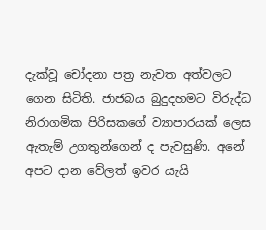දැක්වූ චෝදනා පත්‍ර නැවත අත්වලට ගෙන සිටිති. ජාජබය බුදුදහමට විරුද්ධ නිරාගමික පිරිසකගේ ව්‍යාපාරයක් ලෙස ඇතැම් උගතුන්ගෙන් ද පැවසුණි. අනේ අපට දාන වේලත් ඉවර යැයි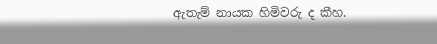ඇතැම් නායක හිමිවරු ද කීහ.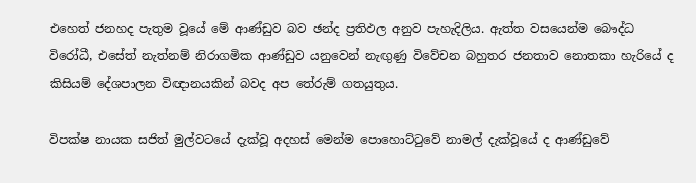එහෙත් ජනහද පැතුම වූයේ මේ ආණ්ඩුව බව ඡන්ද ප්‍රතිඵල අනුව පැහැදිලිය. ඇත්ත වසයෙන්ම බෞද්ධ විරෝධී, එසේත් නැත්නම් නිරාගමික ආණ්ඩුව යනුවෙන් නැඟුණු විවේචන බහුතර ජනතාව නොතකා හැරියේ ද කිසියම් දේශපාලන විඥානයකින් බවද අප තේරුම් ගතයුතුය.

විපක්ෂ නායක සජිත් මුල්වටයේ දැක්වූ අදහස් මෙන්ම පොහොට්ටුවේ නාමල් දැක්වූයේ ද ආණ්ඩුවේ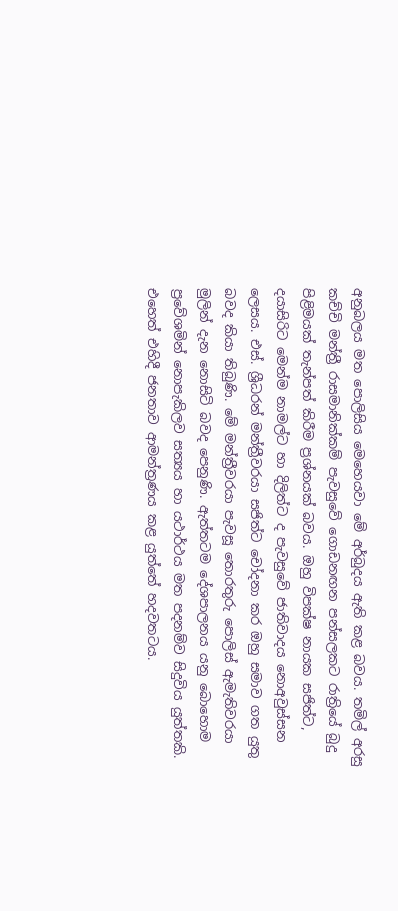අනුබලය මත පොලිසිය මෙහෙයවා මේ අර්බුදය ඇති කළ බවය. තමිල් අරසු කච්චි මන්ත්‍රී රාසමානික්කම් පැවසුවේ ගොඩනඟන පන්සලකට රාත්‍රියේ බුදු පිළිමයක් තැන්පත් කිරීම ප්‍රශ්නයක් බවය. ඔහු විපක්ෂ නායක සජිත්ට, දයාසිරිට මෙන්ම නාමල්ට හා දිලිත්ට ද පැවසුවේ ජාතිවාදය නොඅවුස්සන ලෙසය. එස්. ශ්‍රීධරන් මන්ත්‍රීවරයා සජිත්ට චෝදනා කර ඔහු සමාව ගත යුතු බවද කියා තිබුණි. මේ මන්ත්‍රීවරයා පැවසූ තොරතුරු පොලිස් ඇමැතිවරයා මුලින් දැන නොසිටි බවද පෙනුණි. ඇත්තටම දේශපාලනය යනු බොහොම ප්‍රවේශමින් නොපැකිලව සත්‍යය හා යථාර්ථය මත පදනම්ව සිදුවිය යුත්තකි. එහෙත් එහිදී ජනතාව ආමන්ත්‍රණය කළ යුත්තේ හදවතටය.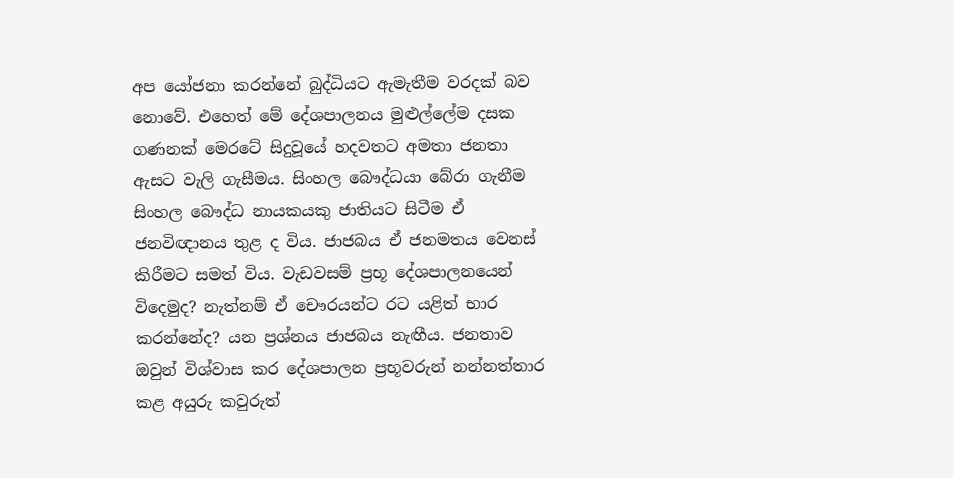අප යෝජනා කරන්නේ බුද්ධියට ඇමැතීම වරදක් බව නොවේ. එහෙත් මේ දේශපාලනය මුළුල්ලේම දසක ගණනක් මෙරටේ සිදුවූයේ හදවතට අමතා ජනතා ඇසට වැලි ගැසීමය. සිංහල බෞද්ධයා බේරා ගැනීම සිංහල බෞද්ධ නායකයකු ජාතියට සිටීම ඒ ජනවිඥානය තුළ ද විය. ජාජබය ඒ ජනමතය වෙනස් කිරීමට සමත් විය. වැඩවසම් ප්‍රභූ දේශපාලනයෙන් විදෙමුද? නැත්නම් ඒ චෞරයන්ට රට යළිත් භාර කරන්නේද? යන ප්‍රශ්නය ජාජබය නැඟීය. ජනතාව ඔවුන් විශ්වාස කර දේශපාලන ප්‍රභූවරුන් නන්නත්තාර කළ අයුරු කවුරුත්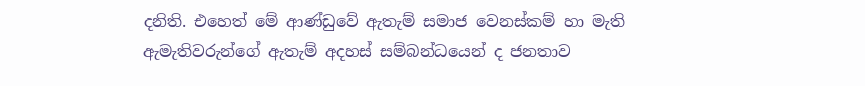දනිති. එහෙත් මේ ආණ්ඩුවේ ඇතැම් සමාජ වෙනස්කම් හා මැති ඇමැතිවරුන්ගේ ඇතැම් අදහස් සම්බන්ධයෙන් ද ජනතාව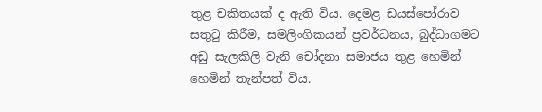තුළ චකිතයක් ද ඇති විය. දෙමළ ඩයස්පෝරාව සතුටු කිරීම, සමලිංගිකයන් ප්‍රවර්ධනය, බුද්ධාගමට අඩු සැලකිලි වැනි චෝදනා සමාජය තුළ හෙමින් හෙමින් තැන්පත් විය.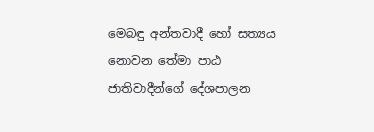මෙබඳු අන්තවාදී හෝ සත්‍යය නොවන තේමා පාඨ ජාතිවාදීන්ගේ දේශපාලන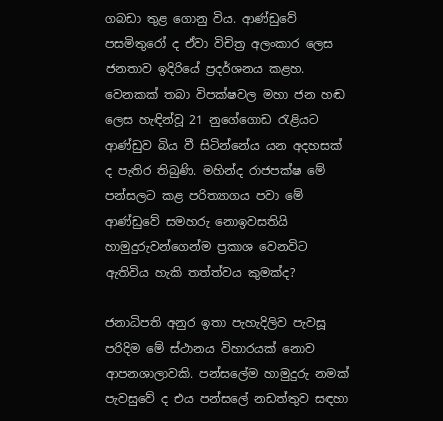ගබඩා තුළ ගොනු විය. ආණ්ඩුවේ පසමිතුරෝ ද ඒවා විචිත්‍ර අලංකාර ලෙස ජනතාව ඉදිරියේ ප්‍රදර්ශනය කළහ. වෙනකක් තබා විපක්ෂවල මහා ජන හඬ ලෙස හැඳින්වූ 21 නුගේගොඩ රැළියට ආණ්ඩුව බිය වී සිටින්නේය යන අදහසක් ද පැතිර තිබුණි. මහින්ද රාජපක්ෂ මේ පන්සලට කළ පරිත්‍යාගය පවා මේ ආණ්ඩුවේ සමහරු නොඉවසතියි හාමුදුරුවන්ගෙන්ම ප්‍රකාශ වෙනවිට ඇතිවිය හැකි තත්ත්වය කුමක්ද?

ජනාධිපති අනුර ඉතා පැහැදිලිව පැවසූ පරිදිම මේ ස්ථානය විහාරයක් නොව ආපනශාලාවකි. පන්සලේම හාමුදුරු නමක් පැවසුවේ ද එය පන්සලේ නඩත්තුව සඳහා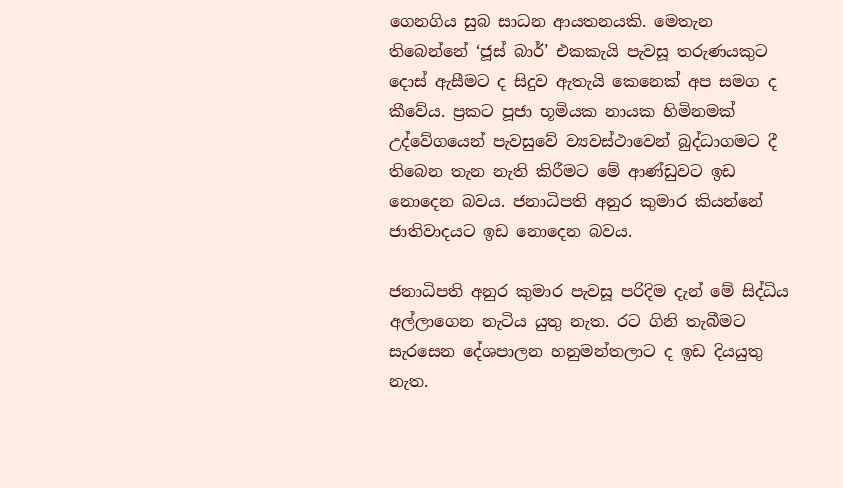ගෙනගිය සුබ සාධන ආයතනයකි. මෙතැන තිබෙන්නේ ‘ජූස් බාර්’ එකකැයි පැවසූ තරුණයකුට දොස් ඇසීමට ද සිදුව ඇතැයි කෙනෙක් අප සමග ද කීවේය. ප්‍රකට පූජා භූමියක නායක හිමිනමක් උද්වේගයෙන් පැවසුවේ ව්‍යවස්ථාවෙන් බුද්ධාගමට දී තිබෙන තැන නැති කිරීමට මේ ආණ්ඩුවට ඉඩ නොදෙන බවය. ජනාධිපති අනුර කුමාර කියන්නේ ජාතිවාදයට ඉඩ නොදෙන බවය.

ජනාධිපති අනුර කුමාර පැවසූ පරිදිම දැන් මේ සිද්ධිය අල්ලාගෙන නැටිය යුතු නැත. රට ගිනි තැබීමට සැරසෙන දේශපාලන හනුමන්තලාට ද ඉඩ දියයුතු නැත.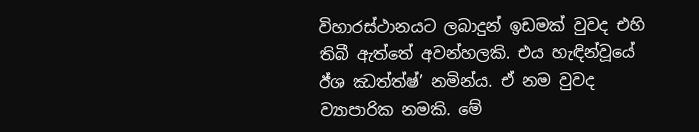විහාරස්ථානයට ලබාදුන් ඉඩමක් වුවද එහි තිබී ඇත්තේ අවන්හලකි. එය හැඳින්වූයේ ඊ්ශ ඣත්‍ත්‍ෂ්’ නමින්ය. ඒ නම වුවද ව්‍යාපාරික නමකි. මේ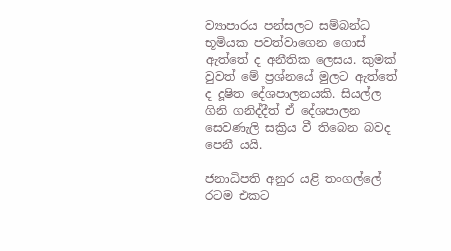ව්‍යාපාරය පන්සලට සම්බන්ධ භූමියක පවත්වාගෙන ගොස් ඇත්තේ ද අනීතික ලෙසය. කුමක් වුවත් මේ ප්‍රශ්නයේ මුලට ඇත්තේ ද දූෂිත දේශපාලනයකි. සියල්ල ගිනි ගනිද්දීත් ඒ දේශපාලන සෙවණැලි සක්‍රිය වී තිබෙන බවද පෙනී යයි.

ජනාධිපති අනුර යළි තංගල්ලේ රටම එකට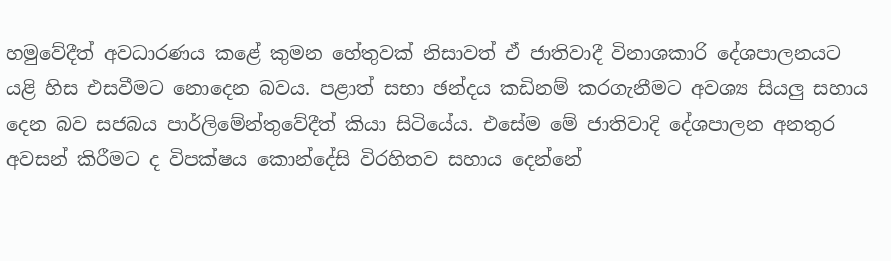හමුවේදීත් අවධාරණය කළේ කුමන හේතුවක් නිසාවත් ඒ ජාතිවාදී විනාශකාරි දේශපාලනයට යළි හිස එසවීමට නොදෙන බවය. පළාත් සභා ඡන්දය කඩිනම් කරගැනීමට අවශ්‍ය සියලු සහාය දෙන බව සජබය පාර්ලිමේන්තුවේදීත් කියා සිටියේය. එසේම මේ ජාතිවාදි දේශපාලන අනතුර අවසන් කිරීමට ද විපක්ෂය කොන්දේසි විරහිතව සහාය දෙන්නේ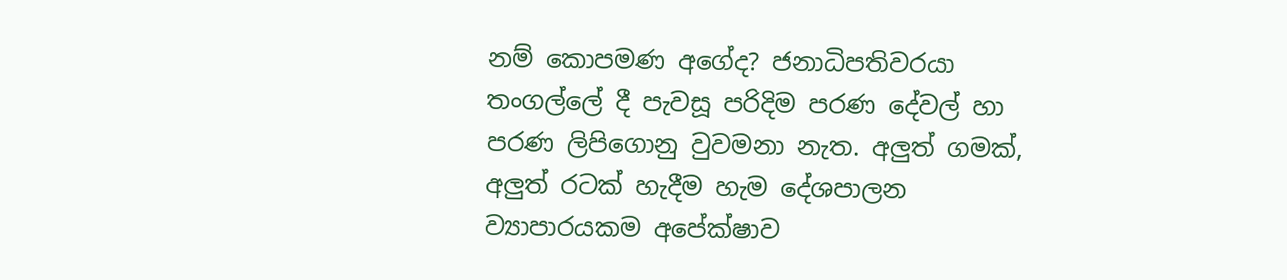නම් කොපමණ අගේද? ජනාධිපතිවරයා තංගල්ලේ දී පැවසූ පරිදිම පරණ දේවල් හා පරණ ලිපිගොනු වුවමනා නැත. අලුත් ගමක්, අලුත් රටක් හැදීම හැම දේශපාලන ව්‍යාපාරයකම අපේක්ෂාව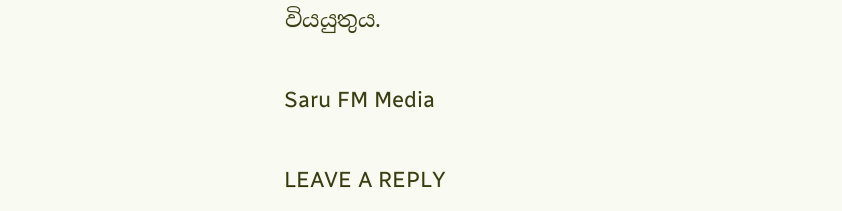වියයුතුය.

Saru FM Media

LEAVE A REPLY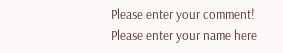Please enter your comment!
Please enter your name here